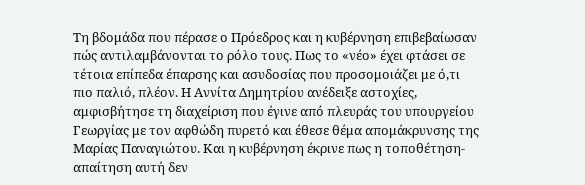Τη βδομάδα που πέρασε ο Πρόεδρος και η κυβέρνηση επιβεβαίωσαν πώς αντιλαμβάνονται το ρόλο τους. Πως το «νέο» έχει φτάσει σε τέτοια επίπεδα έπαρσης και ασυδοσίας που προσομοιάζει με ό,τι πιο παλιό, πλέον. Η Αννίτα Δημητρίου ανέδειξε αστοχίες, αμφισβήτησε τη διαχείριση που έγινε από πλευράς του υπουργείου Γεωργίας με τον αφθώδη πυρετό και έθεσε θέμα απομάκρυνσης της Μαρίας Παναγιώτου. Και η κυβέρνηση έκρινε πως η τοποθέτηση- απαίτηση αυτή δεν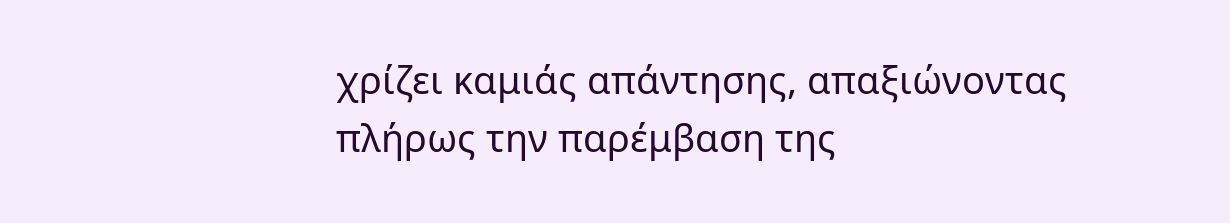χρίζει καμιάς απάντησης, απαξιώνοντας πλήρως την παρέμβαση της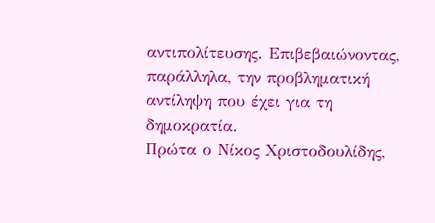αντιπολίτευσης. Επιβεβαιώνοντας, παράλληλα, την προβληματική αντίληψη που έχει για τη δημοκρατία.
Πρώτα ο Νίκος Χριστοδουλίδης,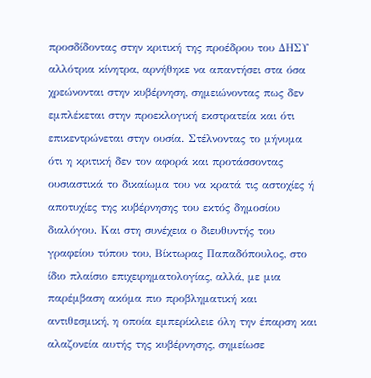προσδίδοντας στην κριτική της προέδρου του ΔΗΣΥ αλλότρια κίνητρα, αρνήθηκε να απαντήσει στα όσα χρεώνονται στην κυβέρνηση, σημειώνοντας πως δεν εμπλέκεται στην προεκλογική εκστρατεία και ότι επικεντρώνεται στην ουσία. Στέλνοντας το μήνυμα ότι η κριτική δεν τον αφορά και προτάσσοντας ουσιαστικά το δικαίωμα του να κρατά τις αστοχίες ή αποτυχίες της κυβέρνησης του εκτός δημοσίου διαλόγου. Και στη συνέχεια ο διευθυντής του γραφείου τύπου του, Βίκτωρας Παπαδόπουλος, στο ίδιο πλαίσιο επιχειρηματολογίας, αλλά, με μια παρέμβαση ακόμα πιο προβληματική και αντιθεσμική, η οποία εμπερίκλειε όλη την έπαρση και αλαζονεία αυτής της κυβέρνησης, σημείωσε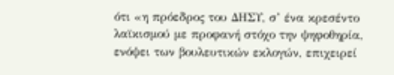ότι «η πρόεδρος του ΔΗΣΥ, σ’ ένα κρεσέντο λαϊκισμού με προφανή στόχο την ψηφοθηρία, ενόψει των βουλευτικών εκλογών, επιχειρεί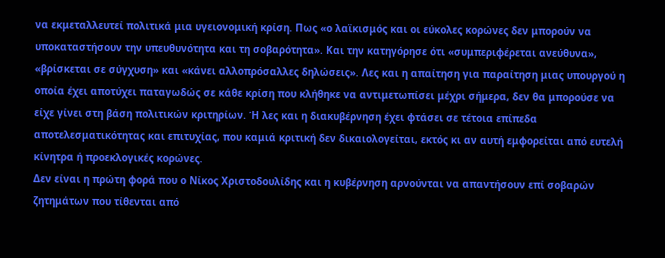να εκμεταλλευτεί πολιτικά μια υγειονομική κρίση. Πως «ο λαϊκισμός και οι εύκολες κορώνες δεν μπορούν να υποκαταστήσουν την υπευθυνότητα και τη σοβαρότητα». Και την κατηγόρησε ότι «συμπεριφέρεται ανεύθυνα», «βρίσκεται σε σύγχυση» και «κάνει αλλοπρόσαλλες δηλώσεις». Λες και η απαίτηση για παραίτηση μιας υπουργού η οποία έχει αποτύχει παταγωδώς σε κάθε κρίση που κλήθηκε να αντιμετωπίσει μέχρι σήμερα, δεν θα μπορούσε να είχε γίνει στη βάση πολιτικών κριτηρίων. Ή λες και η διακυβέρνηση έχει φτάσει σε τέτοια επίπεδα αποτελεσματικότητας και επιτυχίας, που καμιά κριτική δεν δικαιολογείται, εκτός κι αν αυτή εμφορείται από ευτελή κίνητρα ή προεκλογικές κορώνες.
Δεν είναι η πρώτη φορά που ο Νίκος Χριστοδουλίδης και η κυβέρνηση αρνούνται να απαντήσουν επί σοβαρών ζητημάτων που τίθενται από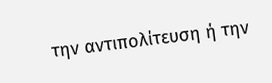την αντιπολίτευση ή την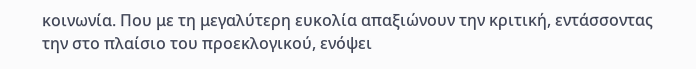κοινωνία. Που με τη μεγαλύτερη ευκολία απαξιώνουν την κριτική, εντάσσοντας την στο πλαίσιο του προεκλογικού, ενόψει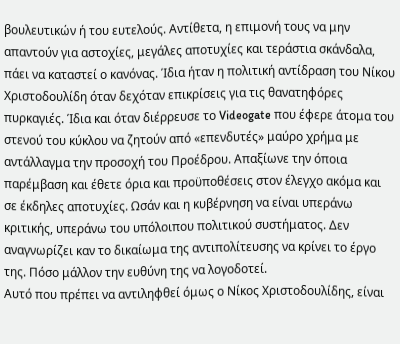βουλευτικών ή του ευτελούς. Αντίθετα, η επιμονή τους να μην απαντούν για αστοχίες, μεγάλες αποτυχίες και τεράστια σκάνδαλα, πάει να καταστεί ο κανόνας. Ίδια ήταν η πολιτική αντίδραση του Νίκου Χριστοδουλίδη όταν δεχόταν επικρίσεις για τις θανατηφόρες πυρκαγιές. Ίδια και όταν διέρρευσε το Videogate που έφερε άτομα του στενού του κύκλου να ζητούν από «επενδυτές» μαύρο χρήμα με αντάλλαγμα την προσοχή του Προέδρου. Απαξίωνε την όποια παρέμβαση και έθετε όρια και προϋποθέσεις στον έλεγχο ακόμα και σε έκδηλες αποτυχίες. Ωσάν και η κυβέρνηση να είναι υπεράνω κριτικής, υπεράνω του υπόλοιπου πολιτικού συστήματος. Δεν αναγνωρίζει καν το δικαίωμα της αντιπολίτευσης να κρίνει το έργο της. Πόσο μάλλον την ευθύνη της να λογοδοτεί.
Αυτό που πρέπει να αντιληφθεί όμως ο Νίκος Χριστοδουλίδης, είναι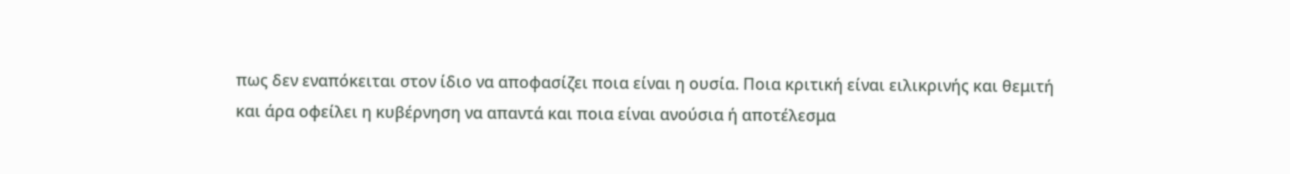πως δεν εναπόκειται στον ίδιο να αποφασίζει ποια είναι η ουσία. Ποια κριτική είναι ειλικρινής και θεμιτή και άρα οφείλει η κυβέρνηση να απαντά και ποια είναι ανούσια ή αποτέλεσμα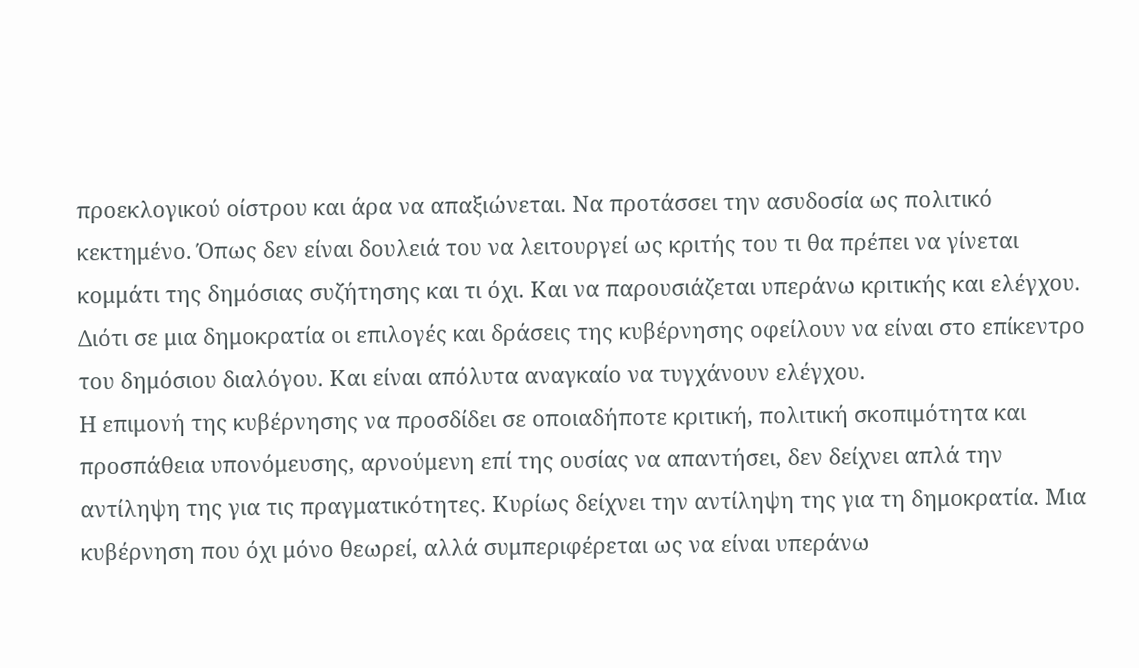προεκλογικού οίστρου και άρα να απαξιώνεται. Να προτάσσει την ασυδοσία ως πολιτικό κεκτημένο. Όπως δεν είναι δουλειά του να λειτουργεί ως κριτής του τι θα πρέπει να γίνεται κομμάτι της δημόσιας συζήτησης και τι όχι. Και να παρουσιάζεται υπεράνω κριτικής και ελέγχου. Διότι σε μια δημοκρατία οι επιλογές και δράσεις της κυβέρνησης οφείλουν να είναι στο επίκεντρο του δημόσιου διαλόγου. Και είναι απόλυτα αναγκαίο να τυγχάνουν ελέγχου.
Η επιμονή της κυβέρνησης να προσδίδει σε οποιαδήποτε κριτική, πολιτική σκοπιμότητα και προσπάθεια υπονόμευσης, αρνούμενη επί της ουσίας να απαντήσει, δεν δείχνει απλά την αντίληψη της για τις πραγματικότητες. Κυρίως δείχνει την αντίληψη της για τη δημοκρατία. Μια κυβέρνηση που όχι μόνο θεωρεί, αλλά συμπεριφέρεται ως να είναι υπεράνω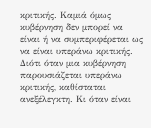κριτικής. Καμιά όμως κυβέρνηση δεν μπορεί να είναι ή να συμπεριφέρεται ως να είναι υπεράνω κριτικής. Διότι όταν μια κυβέρνηση παρουσιάζεται υπεράνω κριτικής, καθίσταται ανεξέλεγκτη. Κι όταν είναι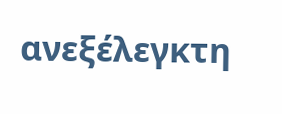ανεξέλεγκτη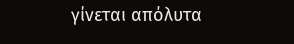γίνεται απόλυτα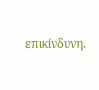επικίνδυνη.